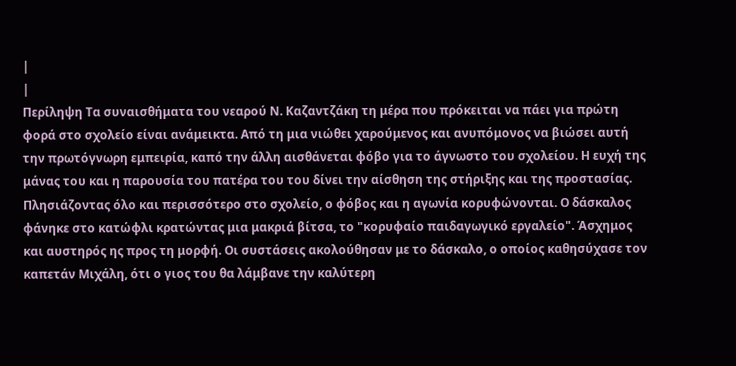|
|
Περίληψη Τα συναισθήματα του νεαρού Ν. Καζαντζάκη τη μέρα που πρόκειται να πάει για πρώτη φορά στο σχολείο είναι ανάμεικτα. Από τη μια νιώθει χαρούμενος και ανυπόμονος να βιώσει αυτή την πρωτόγνωρη εμπειρία, καπό την άλλη αισθάνεται φόβο για το άγνωστο του σχολείου. Η ευχή της μάνας του και η παρουσία του πατέρα του του δίνει την αίσθηση της στήριξης και της προστασίας. Πλησιάζοντας όλο και περισσότερο στο σχολείο, ο φόβος και η αγωνία κορυφώνονται. Ο δάσκαλος φάνηκε στο κατώφλι κρατώντας μια μακριά βίτσα, το "κορυφαίο παιδαγωγικό εργαλείο". Άσχημος και αυστηρός ης προς τη μορφή. Οι συστάσεις ακολούθησαν με το δάσκαλο, ο οποίος καθησύχασε τον καπετάν Μιχάλη, ότι ο γιος του θα λάμβανε την καλύτερη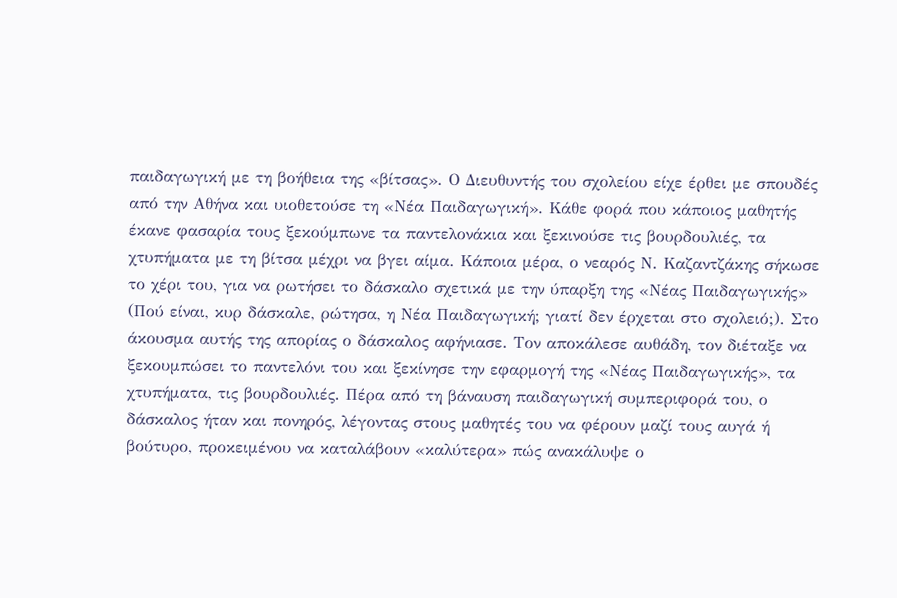παιδαγωγική με τη βοήθεια της «βίτσας». Ο Διευθυντής του σχολείου είχε έρθει με σπουδές από την Αθήνα και υιοθετούσε τη «Νέα Παιδαγωγική». Κάθε φορά που κάποιος μαθητής έκανε φασαρία τους ξεκούμπωνε τα παντελονάκια και ξεκινούσε τις βουρδουλιές, τα χτυπήματα με τη βίτσα μέχρι να βγει αίμα. Κάποια μέρα, ο νεαρός Ν. Καζαντζάκης σήκωσε το χέρι του, για να ρωτήσει το δάσκαλο σχετικά με την ύπαρξη της «Νέας Παιδαγωγικής» (Πού είναι, κυρ δάσκαλε, ρώτησα, η Νέα Παιδαγωγική; γιατί δεν έρχεται στο σχολειό;). Στο άκουσμα αυτής της απορίας ο δάσκαλος αφήνιασε. Τον αποκάλεσε αυθάδη, τον διέταξε να ξεκουμπώσει το παντελόνι του και ξεκίνησε την εφαρμογή της «Νέας Παιδαγωγικής», τα χτυπήματα, τις βουρδουλιές. Πέρα από τη βάναυση παιδαγωγική συμπεριφορά του, ο δάσκαλος ήταν και πονηρός, λέγοντας στους μαθητές του να φέρουν μαζί τους αυγά ή βούτυρο, προκειμένου να καταλάβουν «καλύτερα» πώς ανακάλυψε ο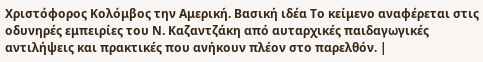Χριστόφορος Κολόμβος την Αμερική. Βασική ιδέα Το κείμενο αναφέρεται στις οδυνηρές εμπειρίες του Ν. Καζαντζάκη από αυταρχικές παιδαγωγικές αντιλήψεις και πρακτικές που ανήκουν πλέον στο παρελθόν. |